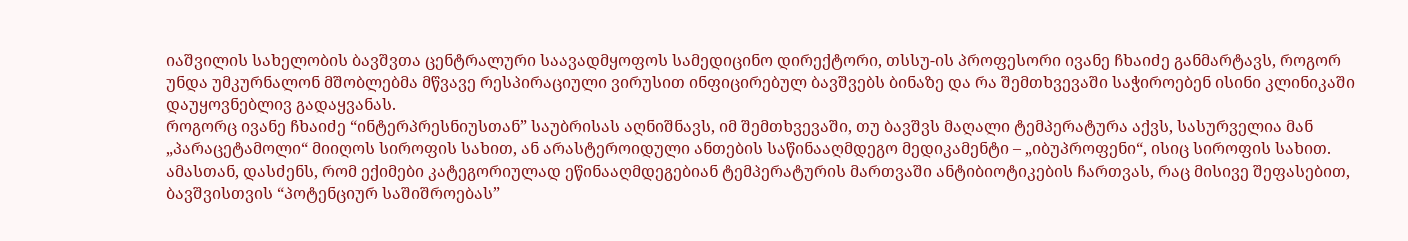იაშვილის სახელობის ბავშვთა ცენტრალური საავადმყოფოს სამედიცინო დირექტორი, თსსუ-ის პროფესორი ივანე ჩხაიძე განმარტავს, როგორ უნდა უმკურნალონ მშობლებმა მწვავე რესპირაციული ვირუსით ინფიცირებულ ბავშვებს ბინაზე და რა შემთხვევაში საჭიროებენ ისინი კლინიკაში დაუყოვნებლივ გადაყვანას.
როგორც ივანე ჩხაიძე “ინტერპრესნიუსთან” საუბრისას აღნიშნავს, იმ შემთხვევაში, თუ ბავშვს მაღალი ტემპერატურა აქვს, სასურველია მან „პარაცეტამოლი“ მიიღოს სიროფის სახით, ან არასტეროიდული ანთების საწინააღმდეგო მედიკამენტი – „იბუპროფენი“, ისიც სიროფის სახით. ამასთან, დასძენს, რომ ექიმები კატეგორიულად ეწინააღმდეგებიან ტემპერატურის მართვაში ანტიბიოტიკების ჩართვას, რაც მისივე შეფასებით, ბავშვისთვის “პოტენციურ საშიშროებას”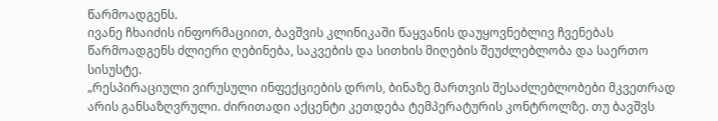წარმოადგენს.
ივანე ჩხაიძის ინფორმაციით, ბავშვის კლინიკაში წაყვანის დაუყოვნებლივ ჩვენებას წარმოადგენს ძლიერი ღებინება, საკვების და სითხის მიღების შეუძლებლობა და საერთო სისუსტე.
„რესპირაციული ვირუსული ინფექციების დროს, ბინაზე მართვის შესაძლებლობები მკვეთრად არის განსაზღვრული. ძირითადი აქცენტი კეთდება ტემპერატურის კონტროლზე. თუ ბავშვს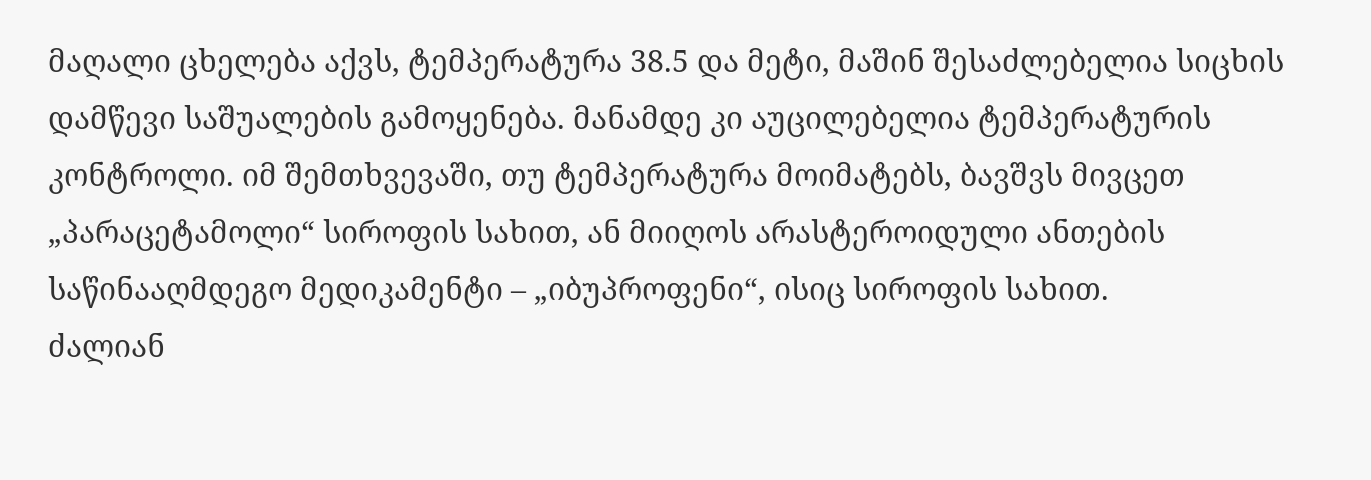მაღალი ცხელება აქვს, ტემპერატურა 38.5 და მეტი, მაშინ შესაძლებელია სიცხის დამწევი საშუალების გამოყენება. მანამდე კი აუცილებელია ტემპერატურის კონტროლი. იმ შემთხვევაში, თუ ტემპერატურა მოიმატებს, ბავშვს მივცეთ „პარაცეტამოლი“ სიროფის სახით, ან მიიღოს არასტეროიდული ანთების საწინააღმდეგო მედიკამენტი – „იბუპროფენი“, ისიც სიროფის სახით.
ძალიან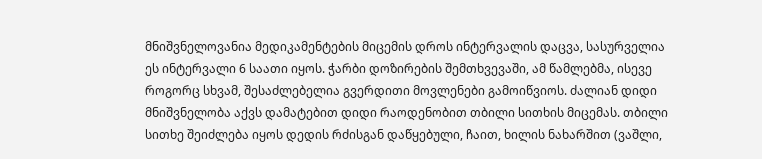მნიშვნელოვანია მედიკამენტების მიცემის დროს ინტერვალის დაცვა, სასურველია ეს ინტერვალი 6 საათი იყოს. ჭარბი დოზირების შემთხვევაში, ამ წამლებმა, ისევე როგორც სხვამ, შესაძლებელია გვერდითი მოვლენები გამოიწვიოს. ძალიან დიდი მნიშვნელობა აქვს დამატებით დიდი რაოდენობით თბილი სითხის მიცემას. თბილი სითხე შეიძლება იყოს დედის რძისგან დაწყებული, ჩაით, ხილის ნახარშით (ვაშლი,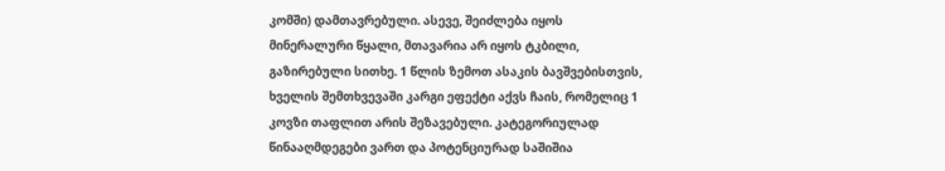კომში) დამთავრებული. ასევე, შეიძლება იყოს მინერალური წყალი, მთავარია არ იყოს ტკბილი, გაზირებული სითხე. 1 წლის ზემოთ ასაკის ბავშვებისთვის, ხველის შემთხვევაში კარგი ეფექტი აქვს ჩაის, რომელიც 1 კოვზი თაფლით არის შეზავებული. კატეგორიულად წინააღმდეგები ვართ და პოტენციურად საშიშია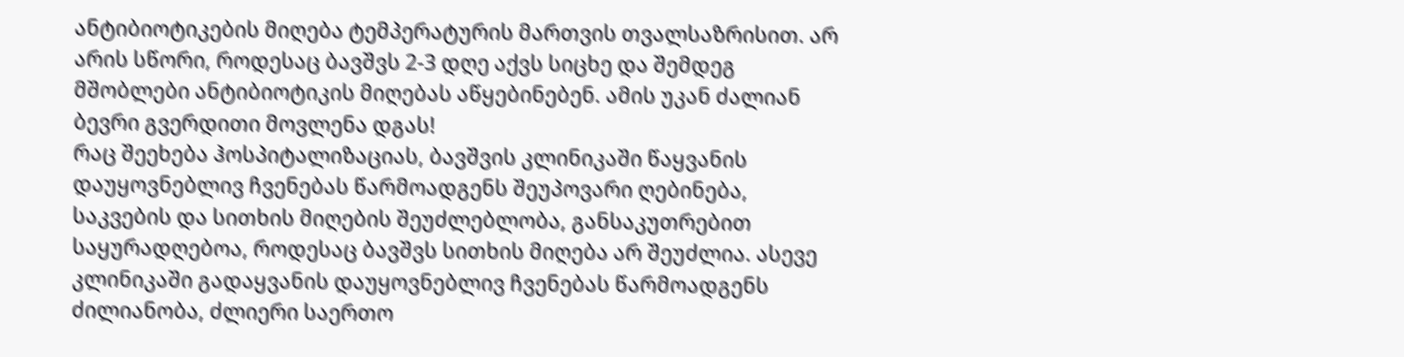ანტიბიოტიკების მიღება ტემპერატურის მართვის თვალსაზრისით. არ არის სწორი, როდესაც ბავშვს 2-3 დღე აქვს სიცხე და შემდეგ მშობლები ანტიბიოტიკის მიღებას აწყებინებენ. ამის უკან ძალიან ბევრი გვერდითი მოვლენა დგას!
რაც შეეხება ჰოსპიტალიზაციას, ბავშვის კლინიკაში წაყვანის დაუყოვნებლივ ჩვენებას წარმოადგენს შეუპოვარი ღებინება, საკვების და სითხის მიღების შეუძლებლობა, განსაკუთრებით საყურადღებოა, როდესაც ბავშვს სითხის მიღება არ შეუძლია. ასევე კლინიკაში გადაყვანის დაუყოვნებლივ ჩვენებას წარმოადგენს ძილიანობა, ძლიერი საერთო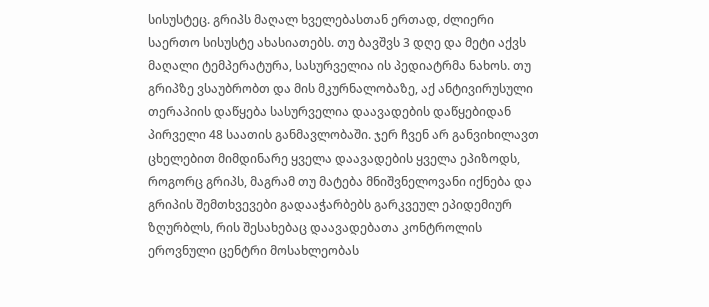სისუსტეც. გრიპს მაღალ ხველებასთან ერთად, ძლიერი საერთო სისუსტე ახასიათებს. თუ ბავშვს 3 დღე და მეტი აქვს მაღალი ტემპერატურა, სასურველია ის პედიატრმა ნახოს. თუ გრიპზე ვსაუბრობთ და მის მკურნალობაზე, აქ ანტივირუსული თერაპიის დაწყება სასურველია დაავადების დაწყებიდან პირველი 48 საათის განმავლობაში. ჯერ ჩვენ არ განვიხილავთ ცხელებით მიმდინარე ყველა დაავადების ყველა ეპიზოდს, როგორც გრიპს, მაგრამ თუ მატება მნიშვნელოვანი იქნება და გრიპის შემთხვევები გადააჭარბებს გარკვეულ ეპიდემიურ ზღურბლს, რის შესახებაც დაავადებათა კონტროლის ეროვნული ცენტრი მოსახლეობას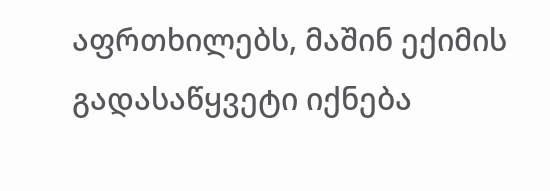აფრთხილებს, მაშინ ექიმის გადასაწყვეტი იქნება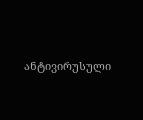ანტივირუსული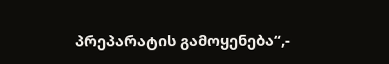პრეპარატის გამოყენება“,-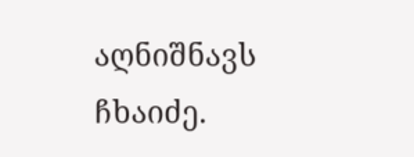აღნიშნავს ჩხაიძე.